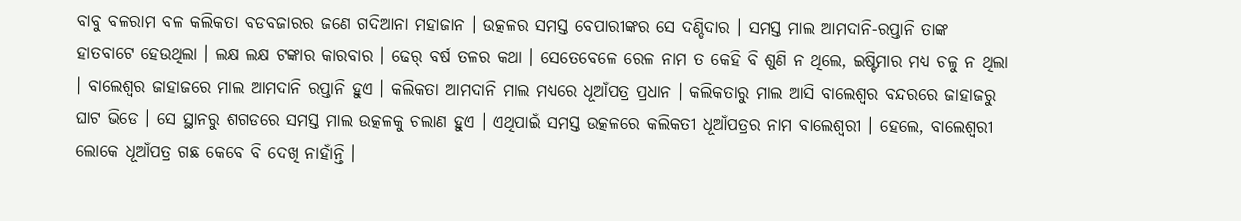ବାବୁ ବଳରାମ ବଳ କଲିକତା ବଡବଜାରର ଜଣେ ଗଦିଆନା ମହାଜାନ । ଉତ୍କଳର ସମସ୍ତ ବେପାରୀଙ୍କର ସେ ଦଣ୍ଡିଦାର । ସମସ୍ତ ମାଲ ଆମଦାନି-ରପ୍ତାନି ତାଙ୍କ ହାତବାଟେ ହେଉଥିଲା । ଲକ୍ଷ ଲକ୍ଷ ଟଙ୍କାର କାରବାର । ଢେର୍ ବର୍ଷ ତଳର କଥା । ସେତେବେଳେ ରେଳ ନାମ ତ କେହି ବି ଶୁଣି ନ ଥିଲେ, ଇଷ୍ଟିମାର ମଧ୍ୟ ଚଳୁ ନ ଥିଲା । ବାଲେଶ୍ୱର ଜାହାଜରେ ମାଲ ଆମଦାନି ରପ୍ତାନି ହୁଏ । କଲିକତା ଆମଦାନି ମାଲ ମଧ୍ୟରେ ଧୂଆଁପତ୍ର ପ୍ରଧାନ । କଲିକତାରୁ ମାଲ ଆସି ବାଲେଶ୍ୱର ବନ୍ଦରରେ ଜାହାଜରୁ ଘାଟ ଭିଡେ । ସେ ସ୍ଥାନରୁ ଶଗଡରେ ସମସ୍ତ ମାଲ ଉତ୍କଳକୁ ଚଲାଣ ହୁଏ । ଏଥିପାଇଁ ସମସ୍ତ ଉତ୍କଳରେ କଲିକତୀ ଧୂଆଁପତ୍ରର ନାମ ବାଲେଶ୍ୱରୀ । ହେଲେ, ବାଲେଶ୍ୱରୀ ଲୋକେ ଧୂଆଁପତ୍ର ଗଛ କେବେ ବି ଦେଖି ନାହାଁନ୍ତି ।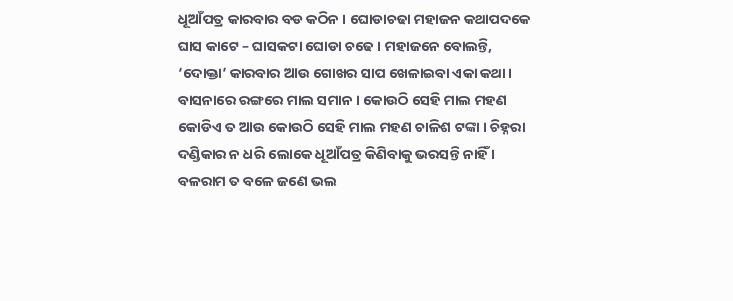ଧୂଆଁପତ୍ର କାରବାର ବଡ କଠିନ । ଘୋଡାଚଢା ମହାଜନ କଥାପଦକେ ଘାସ କାଟେ – ଘାସକଟା ଘୋଡା ଚଢେ । ମହାଜନେ ବୋଲନ୍ତି, ‘ଦୋକ୍ତା’ କାରବାର ଆଉ ଗୋଖର ସାପ ଖେଳାଇବା ଏକା କଥା । ବାସନାରେ ରଙ୍ଗରେ ମାଲ ସମାନ । କୋଉଠି ସେହି ମାଲ ମହଣ କୋଡିଏ ତ ଆଉ କୋଉଠି ସେହି ମାଲ ମହଣ ଚାଳିଶ ଟଙ୍କା । ଚିହ୍ନରା ଦଣ୍ଡିକାର ନ ଧରି ଲୋକେ ଧୂଆଁପତ୍ର କିଣିବାକୁ ଭରସନ୍ତି ନାହିଁ । ବଳରାମ ତ ବଳେ ଜଣେ ଭଲ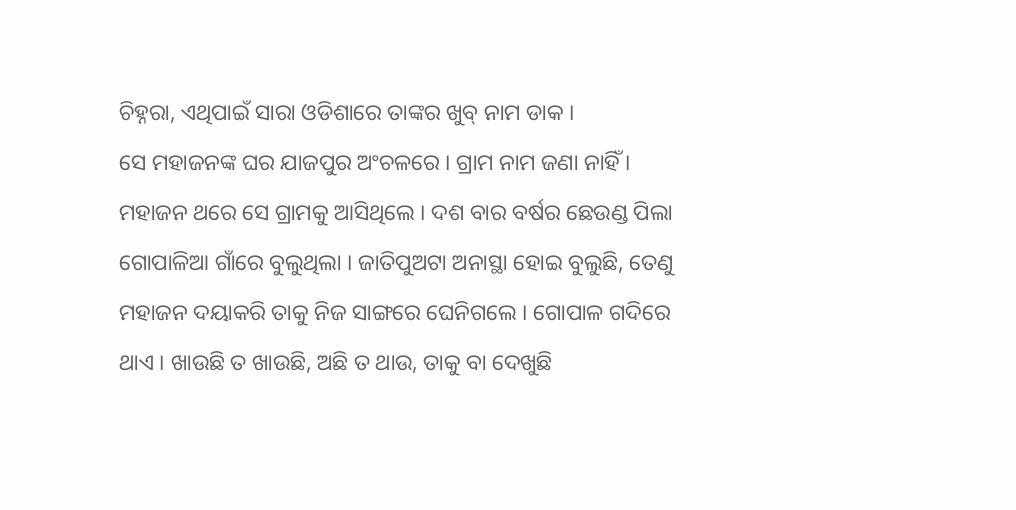ଚିହ୍ନରା, ଏଥିପାଇଁ ସାରା ଓଡିଶାରେ ତାଙ୍କର ଖୁବ୍ ନାମ ଡାକ ।
ସେ ମହାଜନଙ୍କ ଘର ଯାଜପୁର ଅଂଚଳରେ । ଗ୍ରାମ ନାମ ଜଣା ନାହିଁ । ମହାଜନ ଥରେ ସେ ଗ୍ରାମକୁ ଆସିଥିଲେ । ଦଶ ବାର ବର୍ଷର ଛେଉଣ୍ଡ ପିଲା ଗୋପାଳିଆ ଗାଁରେ ବୁଲୁଥିଲା । ଜାତିପୁଅଟା ଅନାସ୍ଥା ହୋଇ ବୁଲୁଛି, ତେଣୁ ମହାଜନ ଦୟାକରି ତାକୁ ନିଜ ସାଙ୍ଗରେ ଘେନିଗଲେ । ଗୋପାଳ ଗଦିରେ ଥାଏ । ଖାଉଛି ତ ଖାଉଛି, ଅଛି ତ ଥାଉ, ତାକୁ ବା ଦେଖୁଛି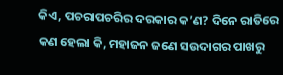କିଏ, ପଚରାପଚରିର ଦରକାର କ’ଣ? ଦିନେ ରାତିରେ କଣ ହେଲା କି, ମହାଜନ ଜଣେ ସଉଦାଗର ପାଖରୁ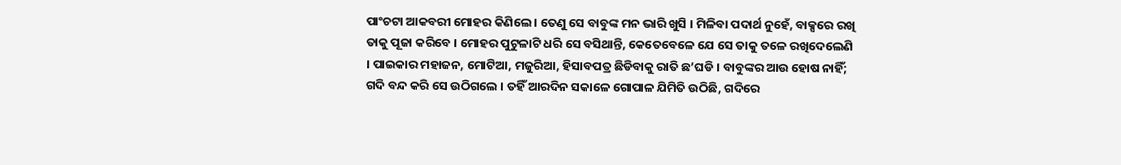ପାଂଚଟା ଆକବରୀ ମୋହର କିଣିଲେ । ତେଣୁ ସେ ବାବୁଙ୍କ ମନ ଭାରି ଖୁସି । ମିଳିବା ପଦାର୍ଥ ନୁହେଁ, ବାକ୍ସରେ ରଖି ତାକୁ ପୂଜା କରିବେ । ମୋହର ପୁଟୁଳାଟି ଧରି ସେ ବସିଥାନ୍ତି, କେତେବେଳେ ଯେ ସେ ତାକୁ ତଳେ ରଖିଦେଲେଣି । ପାଇକାର ମହାଜନ, ମୋଟିଆ, ମଜୁରିଆ, ହିସାବପତ୍ର ଛିଡିବାକୁ ରାତି ଛ’ଘଡି । ବାବୁଙ୍କର ଆଉ ହୋଷ ନାହିଁ; ଗଦି ବନ୍ଦ କରି ସେ ଉଠିଗଲେ । ତହିଁ ଆରଦିନ ସକାଳେ ଗୋପାଳ ଯିମିତି ଉଠିଛି, ଗଦିରେ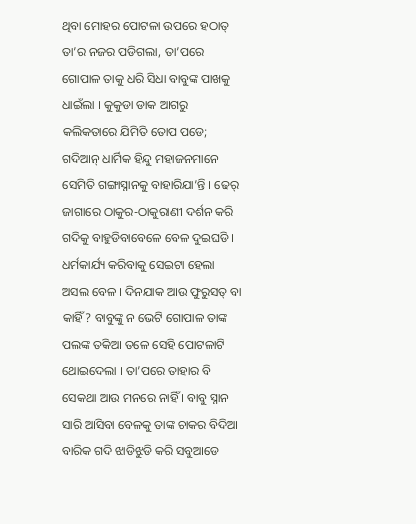ଥିବା ମୋହର ପୋଟଳା ଉପରେ ହଠାତ୍ ତା’ର ନଜର ପଡିଗଲା, ତା’ପରେ ଗୋପାଳ ତାକୁ ଧରି ସିଧା ବାବୁଙ୍କ ପାଖକୁ ଧାଇଁଲା । କୁକୁଡା ଡାକ ଆଗରୁ କଲିକତାରେ ଯିମିତି ତୋପ ପଡେ; ଗଦିଆନ୍ ଧାର୍ମିକ ହିନ୍ଦୁ ମହାଜନମାନେ ସେମିତି ଗଙ୍ଗାସ୍ନାନକୁ ବାହାରିଯା’ନ୍ତି । ଢେର୍ ଜାଗାରେ ଠାକୁର-ଠାକୁରାଣୀ ଦର୍ଶନ କରି ଗଦିକୁ ବାହୁଡିବାବେଳେ ବେଳ ଦୁଇଘଡି । ଧର୍ମକାର୍ଯ୍ୟ କରିବାକୁ ସେଇଟା ହେଲା ଅସଲ ବେଳ । ଦିନଯାକ ଆଉ ଫୁରୁସତ୍ ବା କାହିଁ? ବାବୁଙ୍କୁ ନ ଭେଟି ଗୋପାଳ ତାଙ୍କ ପଲଙ୍କ ତକିଆ ତଳେ ସେହି ପୋଟଳାଟି ଥୋଇଦେଲା । ତା’ପରେ ତାହାର ବି ସେକଥା ଆଉ ମନରେ ନାହିଁ । ବାବୁ ସ୍ନାନ ସାରି ଆସିବା ବେଳକୁ ତାଙ୍କ ଚାକର ବିଦିଆ ବାରିକ ଗଦି ଝାଡିଝୁଡି କରି ସବୁଆଡେ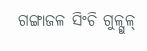ଗଙ୍ଗାଜଳ ସିଂଚି ଗୁଳ୍ଗୁଳ୍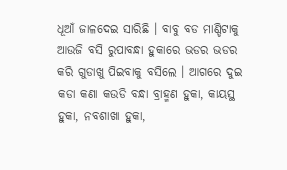ଧୂଆଁ ଜାଳଦେଇ ସାରିଛି । ବାବୁ ବଡ ମାଣ୍ଡିଟାକୁ ଆଉଜି ବସି ରୁପାବନ୍ଧା ହୁକାରେ ଭଡର ଭଡର କରି ଗୁଡାଖୁ ପିଇବାକୁ ବସିଲେ । ଆଗରେ ଦୁଇ କଡା କଣା କଉଡି ବନ୍ଧା ବ୍ରାହ୍ମଣ ହୁକା, କାୟସ୍ଥ ହୁକା, ନବଶାଖା ହୁକା,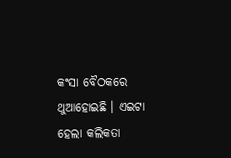କଂସା ବୈଠକରେ ଥୁଆହୋଇଛି । ଏଇଟା ହେଲା କଲିକତା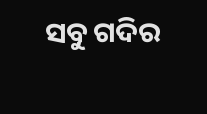ସବୁ ଗଦିର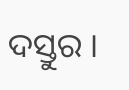ଦସ୍ତୁର ।